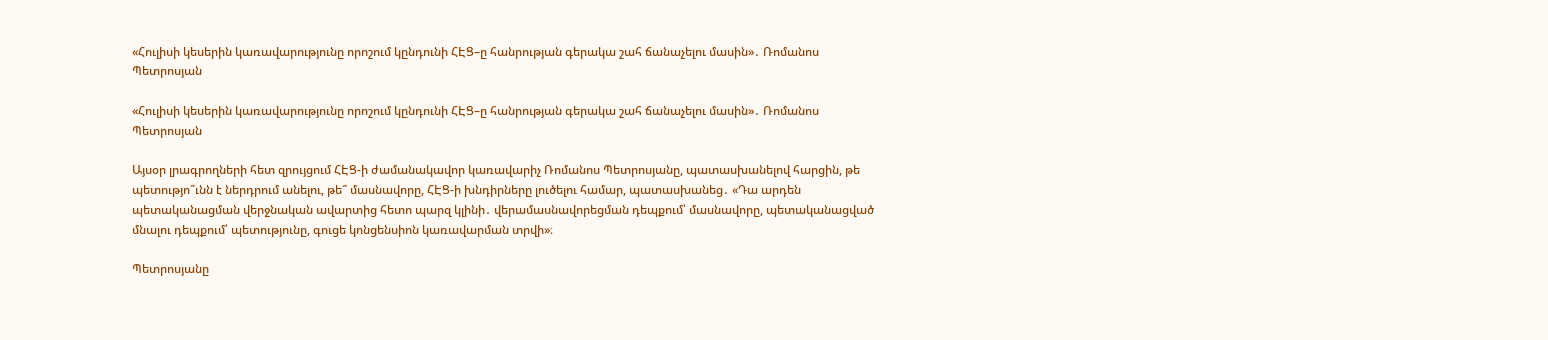«Հուլիսի կեսերին կառավարությունը որոշում կընդունի ՀԷՑ–ը հանրության գերակա շահ ճանաչելու մասին»․ Ռոմանոս Պետրոսյան

«Հուլիսի կեսերին կառավարությունը որոշում կընդունի ՀԷՑ–ը հանրության գերակա շահ ճանաչելու մասին»․ Ռոմանոս Պետրոսյան

Այսօր լրագրողների հետ զրույցում ՀԷՑ-ի ժամանակավոր կառավարիչ Ռոմանոս Պետրոսյանը, պատասխանելով հարցին, թե պետությո՞ւնն է ներդրում անելու, թե՞ մասնավորը, ՀԷՑ-ի խնդիրները լուծելու համար, պատասխանեց․ «Դա արդեն պետականացման վերջնական ավարտից հետո պարզ կլինի․ վերամասնավորեցման դեպքում՝ մասնավորը, պետականացված մնալու դեպքում՝ պետությունը, գուցե կոնցենսիոն կառավարման տրվի»։

Պետրոսյանը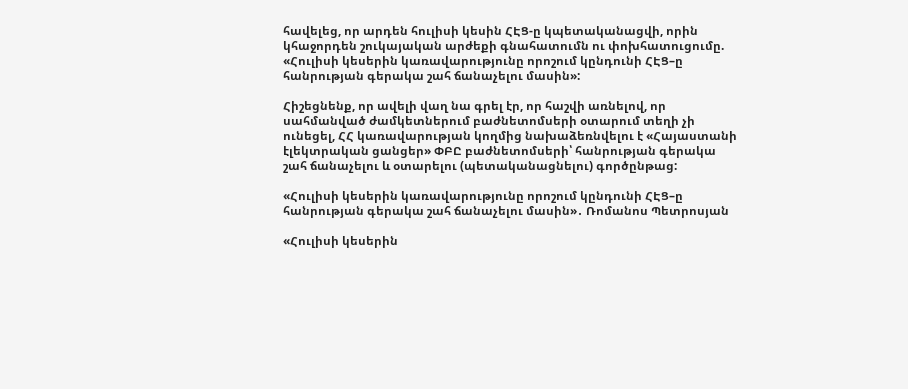հավելեց, որ արդեն հուլիսի կեսին ՀԷՑ-ը կպետականացվի, որին կհաջորդեն շուկայական արժեքի գնահատումն ու փոխհատուցումը. «Հուլիսի կեսերին կառավարությունը որոշում կընդունի ՀԷՑ–ը հանրության գերակա շահ ճանաչելու մասին»:

Հիշեցնենք, որ ավելի վաղ նա գրել էր, որ հաշվի առնելով, որ սահմանված ժամկետներում բաժնետոմսերի օտարում տեղի չի ունեցել, ՀՀ կառավարության կողմից նախաձեռնվելու է «Հայաստանի էլեկտրական ցանցեր» ՓԲԸ բաժնետոմսերի՝ հանրության գերակա շահ ճանաչելու և օտարելու (պետականացնելու) գործընթաց:

«Հուլիսի կեսերին կառավարությունը որոշում կընդունի ՀԷՑ–ը հանրության գերակա շահ ճանաչելու մասին»․ Ռոմանոս Պետրոսյան

«Հուլիսի կեսերին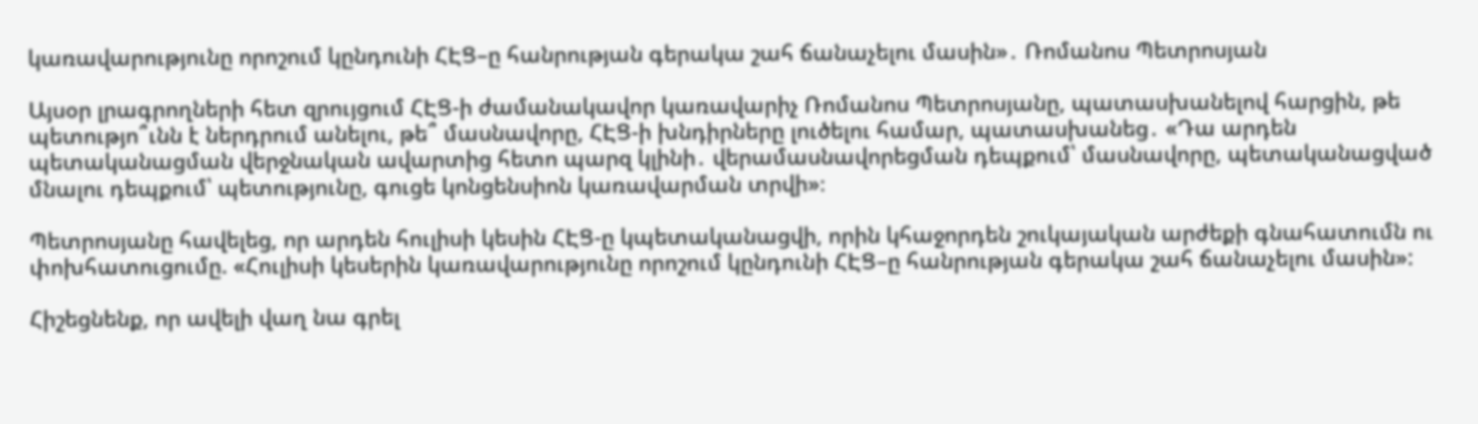կառավարությունը որոշում կընդունի ՀԷՑ–ը հանրության գերակա շահ ճանաչելու մասին»․ Ռոմանոս Պետրոսյան

Այսօր լրագրողների հետ զրույցում ՀԷՑ-ի ժամանակավոր կառավարիչ Ռոմանոս Պետրոսյանը, պատասխանելով հարցին, թե պետությո՞ւնն է ներդրում անելու, թե՞ մասնավորը, ՀԷՑ-ի խնդիրները լուծելու համար, պատասխանեց․ «Դա արդեն պետականացման վերջնական ավարտից հետո պարզ կլինի․ վերամասնավորեցման դեպքում՝ մասնավորը, պետականացված մնալու դեպքում՝ պետությունը, գուցե կոնցենսիոն կառավարման տրվի»։

Պետրոսյանը հավելեց, որ արդեն հուլիսի կեսին ՀԷՑ-ը կպետականացվի, որին կհաջորդեն շուկայական արժեքի գնահատումն ու փոխհատուցումը. «Հուլիսի կեսերին կառավարությունը որոշում կընդունի ՀԷՑ–ը հանրության գերակա շահ ճանաչելու մասին»:

Հիշեցնենք, որ ավելի վաղ նա գրել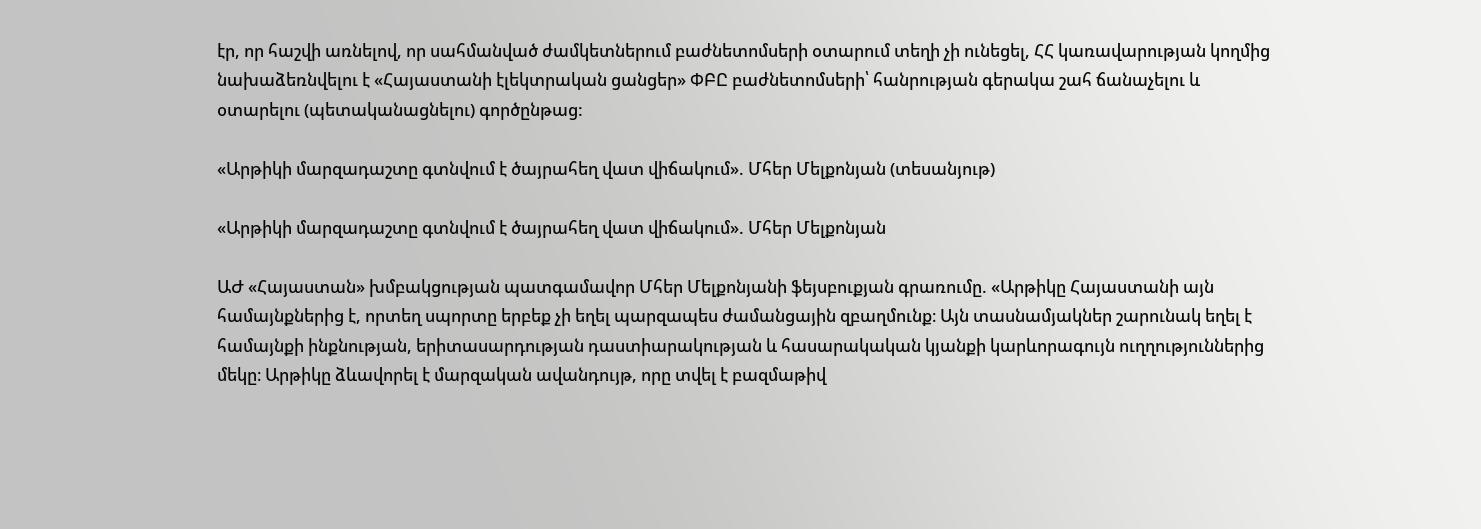էր, որ հաշվի առնելով, որ սահմանված ժամկետներում բաժնետոմսերի օտարում տեղի չի ունեցել, ՀՀ կառավարության կողմից նախաձեռնվելու է «Հայաստանի էլեկտրական ցանցեր» ՓԲԸ բաժնետոմսերի՝ հանրության գերակա շահ ճանաչելու և օտարելու (պետականացնելու) գործընթաց:

«Արթիկի մարզադաշտը գտնվում է ծայրահեղ վատ վիճակում». Մհեր Մելքոնյան (տեսանյութ)

«Արթիկի մարզադաշտը գտնվում է ծայրահեղ վատ վիճակում». Մհեր Մելքոնյան

ԱԺ «Հայաստան» խմբակցության պատգամավոր Մհեր Մելքոնյանի ֆեյսբուքյան գրառումը. «Արթիկը Հայաստանի այն համայնքներից է, որտեղ սպորտը երբեք չի եղել պարզապես ժամանցային զբաղմունք։ Այն տասնամյակներ շարունակ եղել է համայնքի ինքնության, երիտասարդության դաստիարակության և հասարակական կյանքի կարևորագույն ուղղություններից մեկը։ Արթիկը ձևավորել է մարզական ավանդույթ, որը տվել է բազմաթիվ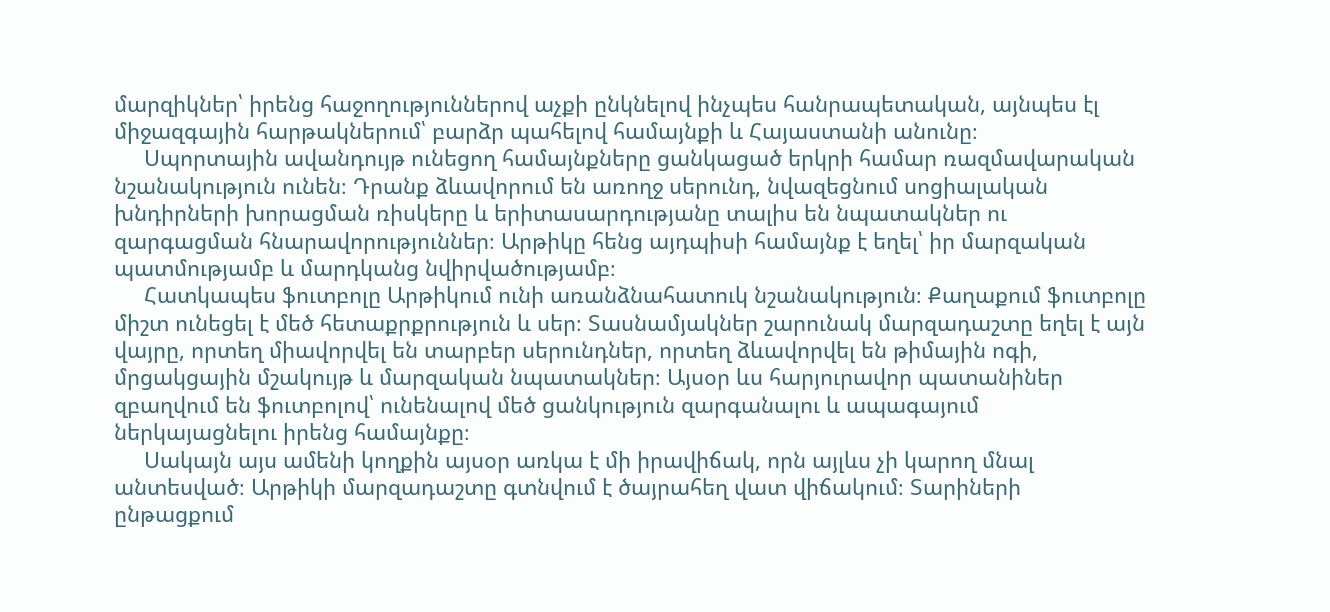մարզիկներ՝ իրենց հաջողություններով աչքի ընկնելով ինչպես հանրապետական, այնպես էլ միջազգային հարթակներում՝ բարձր պահելով համայնքի և Հայաստանի անունը։
     Սպորտային ավանդույթ ունեցող համայնքները ցանկացած երկրի համար ռազմավարական նշանակություն ունեն։ Դրանք ձևավորում են առողջ սերունդ, նվազեցնում սոցիալական խնդիրների խորացման ռիսկերը և երիտասարդությանը տալիս են նպատակներ ու զարգացման հնարավորություններ։ Արթիկը հենց այդպիսի համայնք է եղել՝ իր մարզական պատմությամբ և մարդկանց նվիրվածությամբ։
     Հատկապես ֆուտբոլը Արթիկում ունի առանձնահատուկ նշանակություն։ Քաղաքում ֆուտբոլը միշտ ունեցել է մեծ հետաքրքրություն և սեր։ Տասնամյակներ շարունակ մարզադաշտը եղել է այն վայրը, որտեղ միավորվել են տարբեր սերունդներ, որտեղ ձևավորվել են թիմային ոգի, մրցակցային մշակույթ և մարզական նպատակներ։ Այսօր ևս հարյուրավոր պատանիներ զբաղվում են ֆուտբոլով՝ ունենալով մեծ ցանկություն զարգանալու և ապագայում ներկայացնելու իրենց համայնքը։
     Սակայն այս ամենի կողքին այսօր առկա է մի իրավիճակ, որն այլևս չի կարող մնալ անտեսված։ Արթիկի մարզադաշտը գտնվում է ծայրահեղ վատ վիճակում։ Տարիների ընթացքում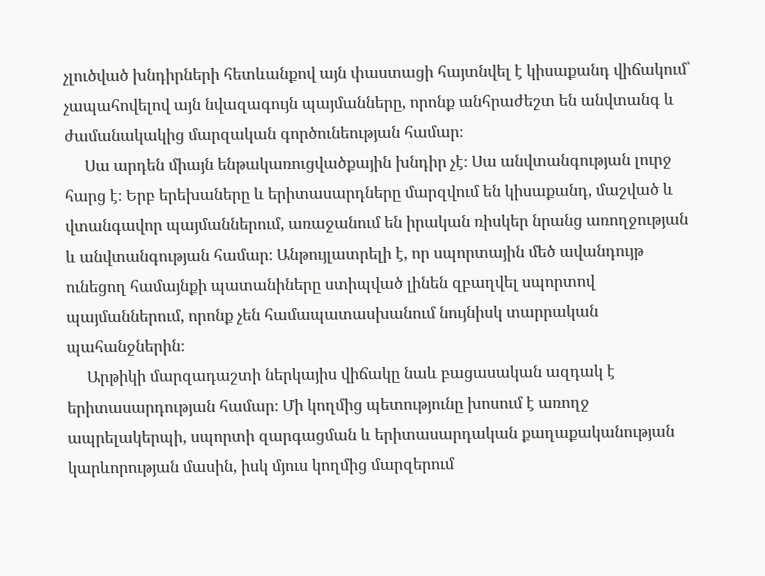չլուծված խնդիրների հետևանքով այն փաստացի հայտնվել է կիսաքանդ վիճակում՝ չապահովելով այն նվազագույն պայմանները, որոնք անհրաժեշտ են անվտանգ և ժամանակակից մարզական գործունեության համար։
     Սա արդեն միայն ենթակառուցվածքային խնդիր չէ։ Սա անվտանգության լուրջ հարց է։ Երբ երեխաները և երիտասարդները մարզվում են կիսաքանդ, մաշված և վտանգավոր պայմաններում, առաջանում են իրական ռիսկեր նրանց առողջության և անվտանգության համար։ Անթույլատրելի է, որ սպորտային մեծ ավանդույթ ունեցող համայնքի պատանիները ստիպված լինեն զբաղվել սպորտով պայմաններում, որոնք չեն համապատասխանում նույնիսկ տարրական պահանջներին։
     Արթիկի մարզադաշտի ներկայիս վիճակը նաև բացասական ազդակ է երիտասարդության համար։ Մի կողմից պետությունը խոսում է առողջ ապրելակերպի, սպորտի զարգացման և երիտասարդական քաղաքականության կարևորության մասին, իսկ մյուս կողմից մարզերում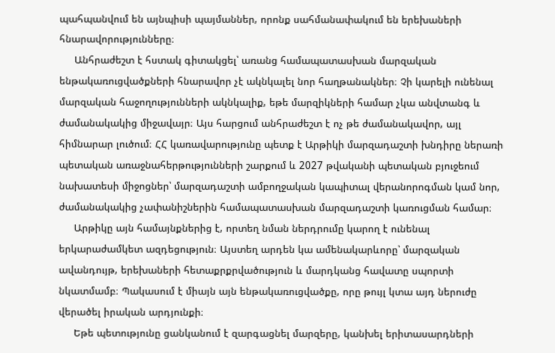պահպանվում են այնպիսի պայմաններ, որոնք սահմանափակում են երեխաների հնարավորությունները։
     Անհրաժեշտ է հստակ գիտակցել՝ առանց համապատասխան մարզական ենթակառուցվածքների հնարավոր չէ ակնկալել նոր հաղթանակներ։ Չի կարելի ունենալ մարզական հաջողությունների ակնկալիք, եթե մարզիկների համար չկա անվտանգ և ժամանակակից միջավայր։ Այս հարցում անհրաժեշտ է ոչ թե ժամանակավոր, այլ հիմնարար լուծում։ ՀՀ կառավարությունը պետք է Արթիկի մարզադաշտի խնդիրը ներառի պետական առաջնահերթությունների շարքում և 2027 թվականի պետական բյուջեում նախատեսի միջոցներ՝ մարզադաշտի ամբողջական կապիտալ վերանորոգման կամ նոր, ժամանակակից չափանիշներին համապատասխան մարզադաշտի կառուցման համար։
     Արթիկը այն համայնքներից է, որտեղ նման ներդրումը կարող է ունենալ երկարաժամկետ ազդեցություն։ Այստեղ արդեն կա ամենակարևորը՝ մարզական ավանդույթ, երեխաների հետաքրքրվածություն և մարդկանց հավատը սպորտի նկատմամբ։ Պակասում է միայն այն ենթակառուցվածքը, որը թույլ կտա այդ ներուժը վերածել իրական արդյունքի։
     Եթե պետությունը ցանկանում է զարգացնել մարզերը, կանխել երիտասարդների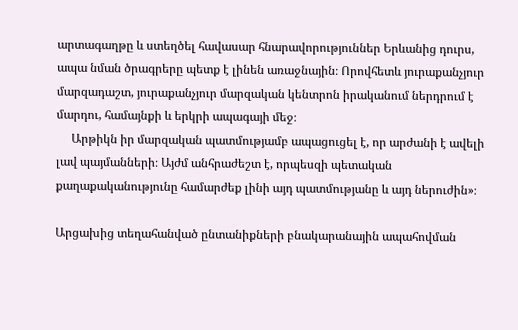արտագաղթը և ստեղծել հավասար հնարավորություններ Երևանից դուրս, ապա նման ծրագրերը պետք է լինեն առաջնային։ Որովհետև յուրաքանչյուր մարզադաշտ, յուրաքանչյուր մարզական կենտրոն իրականում ներդրում է մարդու, համայնքի և երկրի ապագայի մեջ։
     Արթիկն իր մարզական պատմությամբ ապացուցել է, որ արժանի է ավելի լավ պայմանների։ Այժմ անհրաժեշտ է, որպեսզի պետական քաղաքականությունը համարժեք լինի այդ պատմությանը և այդ ներուժին»։

Արցախից տեղահանված ընտանիքների բնակարանային ապահովման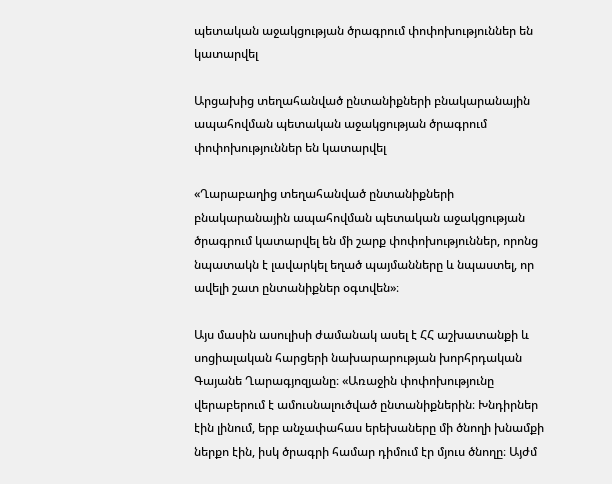պետական աջակցության ծրագրում փոփոխություններ են կատարվել

Արցախից տեղահանված ընտանիքների բնակարանային ապահովման պետական աջակցության ծրագրում փոփոխություններ են կատարվել

«Ղարաբաղից տեղահանված ընտանիքների բնակարանային ապահովման պետական աջակցության ծրագրում կատարվել են մի շարք փոփոխություններ, որոնց նպատակն է լավարկել եղած պայմանները և նպաստել, որ ավելի շատ ընտանիքներ օգտվեն»։

Այս մասին ասուլիսի ժամանակ ասել է ՀՀ աշխատանքի և սոցիալական հարցերի նախարարության խորհրդական Գայանե Ղարագյոզյանը։ «Առաջին փոփոխությունը վերաբերում է ամուսնալուծված ընտանիքներին։ Խնդիրներ էին լինում, երբ անչափահաս երեխաները մի ծնողի խնամքի ներքո էին, իսկ ծրագրի համար դիմում էր մյուս ծնողը։ Այժմ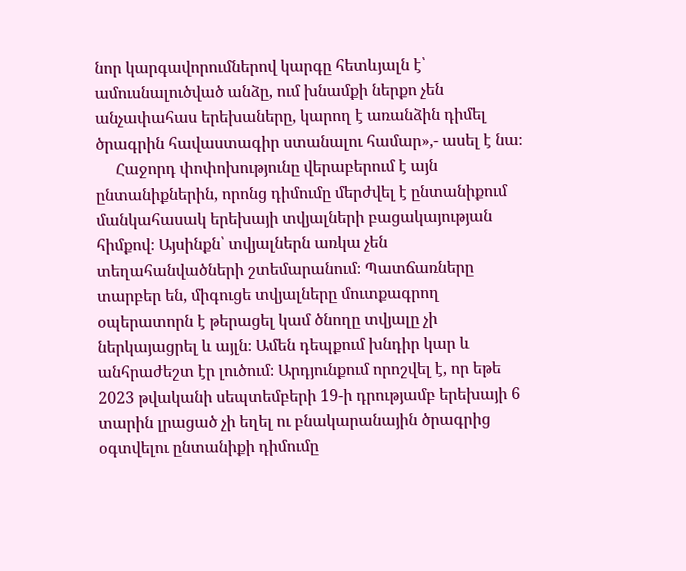նոր կարգավորումներով կարգը հետևյալն է՝ ամուսնալուծված անձը, ում խնամքի ներքո չեն անչափահաս երեխաները, կարող է առանձին դիմել ծրագրին հավաստագիր ստանալու համար»,- ասել է նա։
     Հաջորդ փոփոխությունը վերաբերում է այն ընտանիքներին, որոնց դիմումը մերժվել է ընտանիքում մանկահասակ երեխայի տվյալների բացակայության հիմքով։ Այսինքն՝ տվյալներն առկա չեն տեղահանվածների շտեմարանում։ Պատճառները տարբեր են, միգուցե տվյալները մուտքագրող օպերատորն է թերացել կամ ծնողը տվյալը չի ներկայացրել և այլն։ Ամեն դեպքում խնդիր կար և անհրաժեշտ էր լուծում։ Արդյունքում որոշվել է, որ եթե 2023 թվականի սեպտեմբերի 19-ի դրությամբ երեխայի 6 տարին լրացած չի եղել ու բնակարանային ծրագրից օգտվելու ընտանիքի դիմումը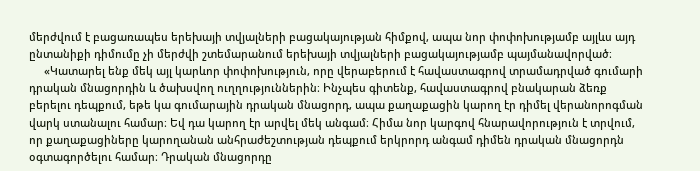մերժվում է բացառապես երեխայի տվյալների բացակայության հիմքով, ապա նոր փոփոխությամբ այլևս այդ ընտանիքի դիմումը չի մերժվի շտեմարանում երեխայի տվյալների բացակայությամբ պայմանավորված։
     «Կատարել ենք մեկ այլ կարևոր փոփոխություն, որը վերաբերում է հավաստագրով տրամադրված գումարի դրական մնացորդին և ծախսվող ուղղություններին։ Ինչպես գիտենք, հավաստագրով բնակարան ձեռք բերելու դեպքում, եթե կա գումարային դրական մնացորդ, ապա քաղաքացին կարող էր դիմել վերանորոգման վարկ ստանալու համար։ Եվ դա կարող էր արվել մեկ անգամ։ Հիմա նոր կարգով հնարավորություն է տրվում, որ քաղաքացիները կարողանան անհրաժեշտության դեպքում երկրորդ անգամ դիմեն դրական մնացորդն օգտագործելու համար։ Դրական մնացորդը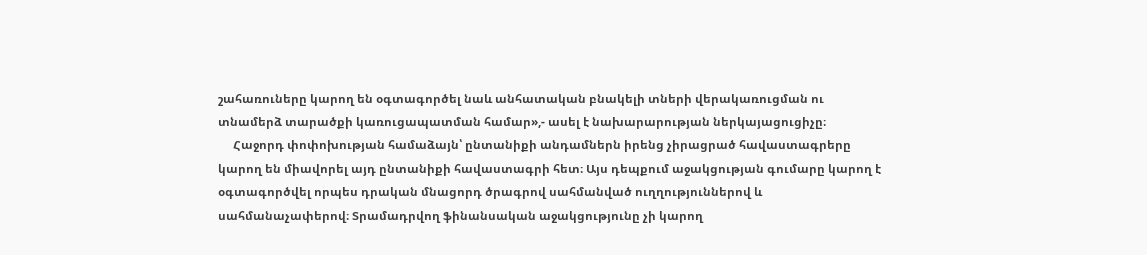շահառուները կարող են օգտագործել նաև անհատական բնակելի տների վերակառուցման ու տնամերձ տարածքի կառուցապատման համար»,- ասել է նախարարության ներկայացուցիչը։
     Հաջորդ փոփոխության համաձայն՝ ընտանիքի անդամներն իրենց չիրացրած հավաստագրերը կարող են միավորել այդ ընտանիքի հավաստագրի հետ։ Այս դեպքում աջակցության գումարը կարող է օգտագործվել որպես դրական մնացորդ ծրագրով սահմանված ուղղություններով և սահմանաչափերով։ Տրամադրվող ֆինանսական աջակցությունը չի կարող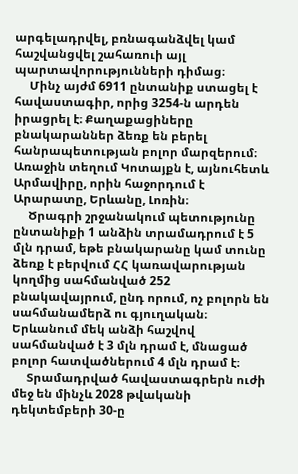արգելադրվել, բռնագանձվել կամ հաշվանցվել շահառուի այլ պարտավորությունների դիմաց։
     Մինչ այժմ 6911 ընտանիք ստացել է հավաստագիր, որից 3254-ն արդեն իրացրել է։ Քաղաքացիները բնակարաններ ձեռք են բերել հանրապետության բոլոր մարզերում։ Առաջին տեղում Կոտայքն է, այնուհետև Արմավիրը, որին հաջորդում է Արարատը, Երևանը, Լոռին։
     Ծրագրի շրջանակում պետությունը ընտանիքի 1 անձին տրամադրում է 5 մլն դրամ, եթե բնակարանը կամ տունը ձեռք է բերվում ՀՀ կառավարության կողմից սահմանված 252 բնակավայրում, ընդ որում, ոչ բոլորն են սահմանամերձ ու գյուղական։ Երևանում մեկ անձի հաշվով սահմանված է 3 մլն դրամ է, մնացած բոլոր հատվածներում 4 մլն դրամ է։
     Տրամադրված հավաստագրերն ուժի մեջ են մինչև 2028 թվականի դեկտեմբերի 30-ը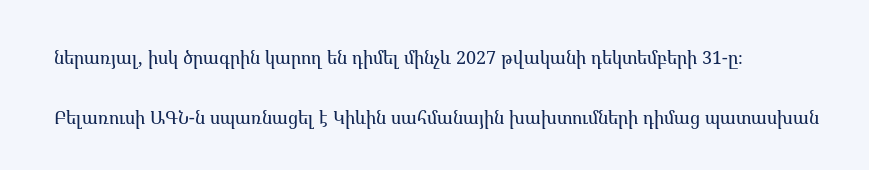ներառյալ, իսկ ծրագրին կարող են դիմել մինչև 2027 թվականի դեկտեմբերի 31-ը։

Բելառուսի ԱԳՆ-ն սպառնացել է Կիևին սահմանային խախտումների դիմաց պատասխան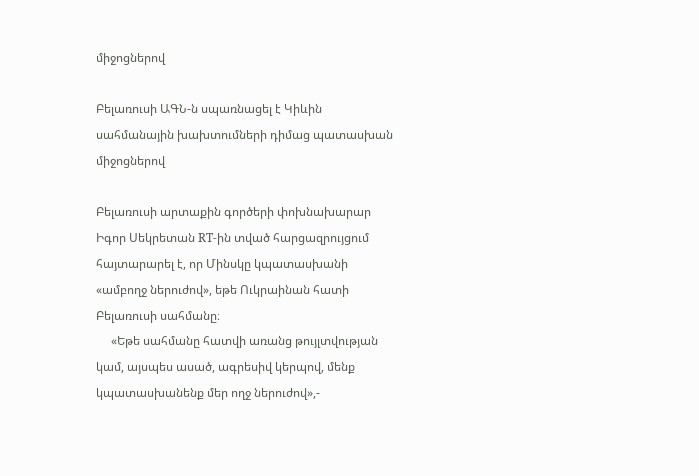միջոցներով

Բելառուսի ԱԳՆ-ն սպառնացել է Կիևին սահմանային խախտումների դիմաց պատասխան միջոցներով

Բելառուսի արտաքին գործերի փոխնախարար Իգոր Սեկրետան RT-ին տված հարցազրույցում հայտարարել է, որ Մինսկը կպատասխանի «ամբողջ ներուժով», եթե Ուկրաինան հատի Բելառուսի սահմանը։
     «Եթե սահմանը հատվի առանց թույլտվության կամ, այսպես ասած, ագրեսիվ կերպով, մենք կպատասխանենք մեր ողջ ներուժով»,-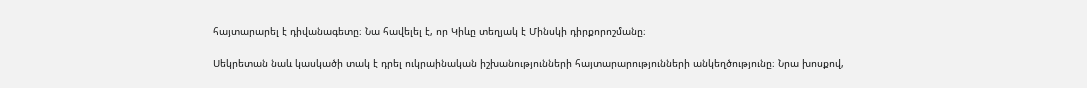հայտարարել է դիվանագետը։ Նա հավելել է, որ Կիևը տեղյակ է Մինսկի դիրքորոշմանը։

Սեկրետան նաև կասկածի տակ է դրել ուկրաինական իշխանությունների հայտարարությունների անկեղծությունը։ Նրա խոսքով,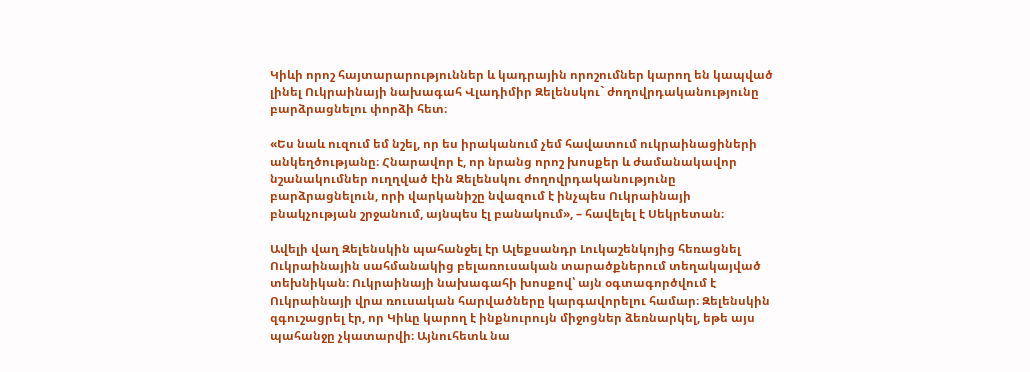Կիևի որոշ հայտարարություններ և կադրային որոշումներ կարող են կապված լինել Ուկրաինայի նախագահ Վլադիմիր Զելենսկու` ժողովրդականությունը բարձրացնելու փորձի հետ։

«Ես նաև ուզում եմ նշել, որ ես իրականում չեմ հավատում ուկրաինացիների անկեղծությանը։ Հնարավոր է, որ նրանց որոշ խոսքեր և ժամանակավոր նշանակումներ ուղղված էին Զելենսկու ժողովրդականությունը բարձրացնելուն, որի վարկանիշը նվազում է ինչպես Ուկրաինայի բնակչության շրջանում, այնպես էլ բանակում», – հավելել է Սեկրետան։

Ավելի վաղ Զելենսկին պահանջել էր Ալեքսանդր Լուկաշենկոյից հեռացնել Ուկրաինային սահմանակից բելառուսական տարածքներում տեղակայված տեխնիկան։ Ուկրաինայի նախագահի խոսքով՝ այն օգտագործվում է Ուկրաինայի վրա ռուսական հարվածները կարգավորելու համար։ Զելենսկին զգուշացրել էր, որ Կիևը կարող է ինքնուրույն միջոցներ ձեռնարկել, եթե այս պահանջը չկատարվի։ Այնուհետև նա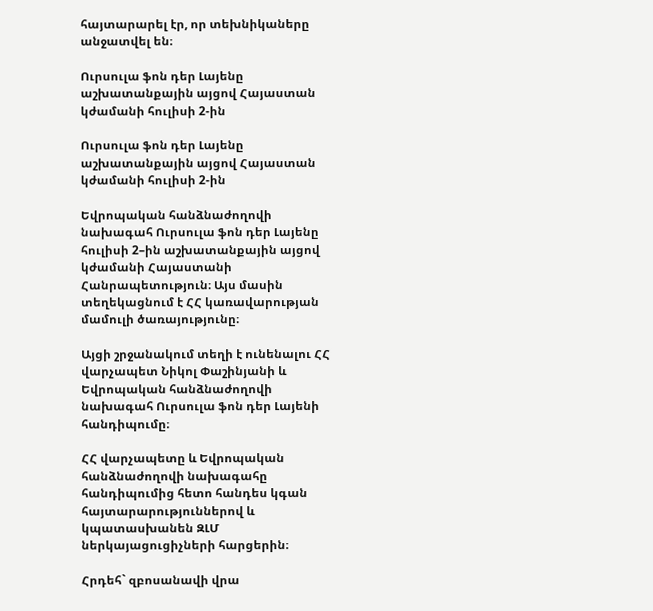հայտարարել էր, որ տեխնիկաները անջատվել են։

Ուրսուլա ֆոն դեր Լայենը աշխատանքային այցով Հայաստան կժամանի հուլիսի 2-ին

Ուրսուլա ֆոն դեր Լայենը աշխատանքային այցով Հայաստան կժամանի հուլիսի 2-ին

Եվրոպական հանձնաժողովի նախագահ Ուրսուլա ֆոն դեր Լայենը հուլիսի 2–ին աշխատանքային այցով կժամանի Հայաստանի Հանրապետություն։ Այս մասին տեղեկացնում է ՀՀ կառավարության մամուլի ծառայությունը։

Այցի շրջանակում տեղի է ունենալու ՀՀ վարչապետ Նիկոլ Փաշինյանի և Եվրոպական հանձնաժողովի նախագահ Ուրսուլա ֆոն դեր Լայենի հանդիպումը։

ՀՀ վարչապետը և Եվրոպական հանձնաժողովի նախագահը հանդիպումից հետո հանդես կգան հայտարարություններով և կպատասխանեն ԶԼՄ ներկայացուցիչների հարցերին։

Հրդեհ` զբոսանավի վրա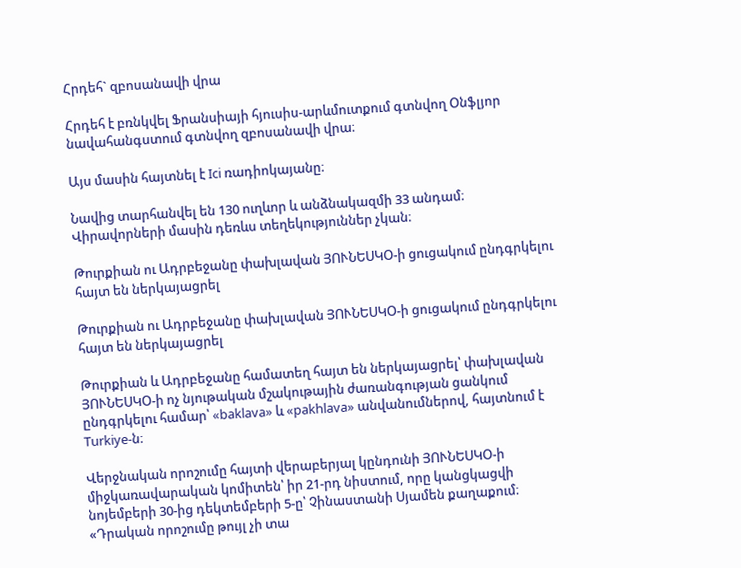Հրդեհ` զբոսանավի վրա

Հրդեհ է բռնկվել Ֆրանսիայի հյուսիս-արևմուտքում գտնվող Օնֆլյոր նավահանգստում գտնվող զբոսանավի վրա։

Այս մասին հայտնել է Ici ռադիոկայանը։

Նավից տարհանվել են 130 ուղևոր և անձնակազմի 33 անդամ։ Վիրավորների մասին դեռևս տեղեկություններ չկան։

Թուրքիան ու Ադրբեջանը փախլավան ՅՈՒՆԵՍԿՕ-ի ցուցակում ընդգրկելու հայտ են ներկայացրել

Թուրքիան ու Ադրբեջանը փախլավան ՅՈՒՆԵՍԿՕ-ի ցուցակում ընդգրկելու հայտ են ներկայացրել

Թուրքիան և Ադրբեջանը համատեղ հայտ են ներկայացրել՝ փախլավան ՅՈՒՆԵՍԿՕ-ի ոչ նյութական մշակութային ժառանգության ցանկում ընդգրկելու համար՝ «baklava» և «pakhlava» անվանումներով, հայտնում է Turkiye-ն։

Վերջնական որոշումը հայտի վերաբերյալ կընդունի ՅՈՒՆԵՍԿՕ-ի միջկառավարական կոմիտեն՝ իր 21-րդ նիստում, որը կանցկացվի նոյեմբերի 30-ից դեկտեմբերի 5-ը՝ Չինաստանի Սյամեն քաղաքում։ «Դրական որոշումը թույլ չի տա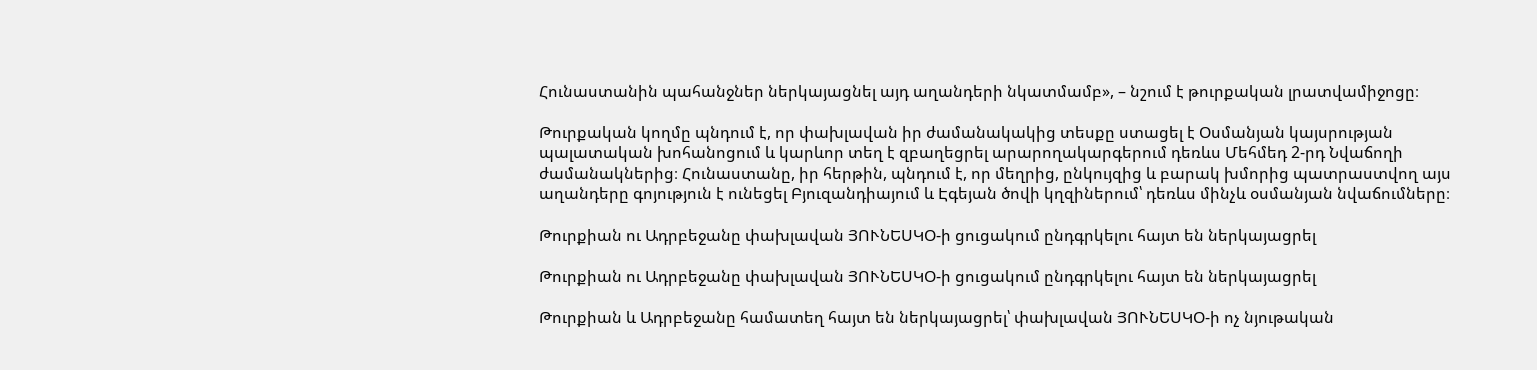Հունաստանին պահանջներ ներկայացնել այդ աղանդերի նկատմամբ», – նշում է թուրքական լրատվամիջոցը։

Թուրքական կողմը պնդում է, որ փախլավան իր ժամանակակից տեսքը ստացել է Օսմանյան կայսրության պալատական խոհանոցում և կարևոր տեղ է զբաղեցրել արարողակարգերում դեռևս Մեհմեդ 2-րդ Նվաճողի ժամանակներից։ Հունաստանը, իր հերթին, պնդում է, որ մեղրից, ընկույզից և բարակ խմորից պատրաստվող այս աղանդերը գոյություն է ունեցել Բյուզանդիայում և Էգեյան ծովի կղզիներում՝ դեռևս մինչև օսմանյան նվաճումները։

Թուրքիան ու Ադրբեջանը փախլավան ՅՈՒՆԵՍԿՕ-ի ցուցակում ընդգրկելու հայտ են ներկայացրել

Թուրքիան ու Ադրբեջանը փախլավան ՅՈՒՆԵՍԿՕ-ի ցուցակում ընդգրկելու հայտ են ներկայացրել

Թուրքիան և Ադրբեջանը համատեղ հայտ են ներկայացրել՝ փախլավան ՅՈՒՆԵՍԿՕ-ի ոչ նյութական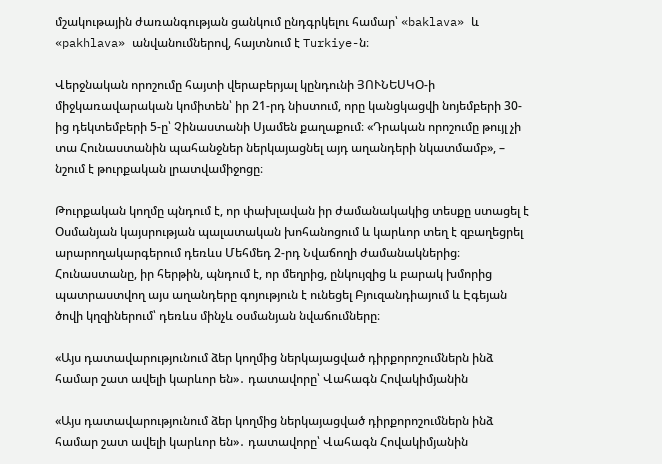մշակութային ժառանգության ցանկում ընդգրկելու համար՝ «baklava» և «pakhlava» անվանումներով, հայտնում է Turkiye-ն։

Վերջնական որոշումը հայտի վերաբերյալ կընդունի ՅՈՒՆԵՍԿՕ-ի միջկառավարական կոմիտեն՝ իր 21-րդ նիստում, որը կանցկացվի նոյեմբերի 30-ից դեկտեմբերի 5-ը՝ Չինաստանի Սյամեն քաղաքում։ «Դրական որոշումը թույլ չի տա Հունաստանին պահանջներ ներկայացնել այդ աղանդերի նկատմամբ», – նշում է թուրքական լրատվամիջոցը։

Թուրքական կողմը պնդում է, որ փախլավան իր ժամանակակից տեսքը ստացել է Օսմանյան կայսրության պալատական խոհանոցում և կարևոր տեղ է զբաղեցրել արարողակարգերում դեռևս Մեհմեդ 2-րդ Նվաճողի ժամանակներից։ Հունաստանը, իր հերթին, պնդում է, որ մեղրից, ընկույզից և բարակ խմորից պատրաստվող այս աղանդերը գոյություն է ունեցել Բյուզանդիայում և Էգեյան ծովի կղզիներում՝ դեռևս մինչև օսմանյան նվաճումները։

«Այս դատավարությունում ձեր կողմից ներկայացված դիրքորոշումներն ինձ համար շատ ավելի կարևոր են»․ դատավորը՝ Վահագն Հովակիմյանին

«Այս դատավարությունում ձեր կողմից ներկայացված դիրքորոշումներն ինձ համար շատ ավելի կարևոր են»․ դատավորը՝ Վահագն Հովակիմյանին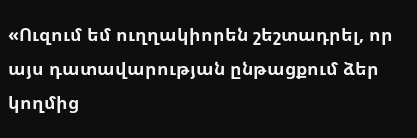«Ուզում եմ ուղղակիորեն շեշտադրել, որ այս դատավարության ընթացքում ձեր կողմից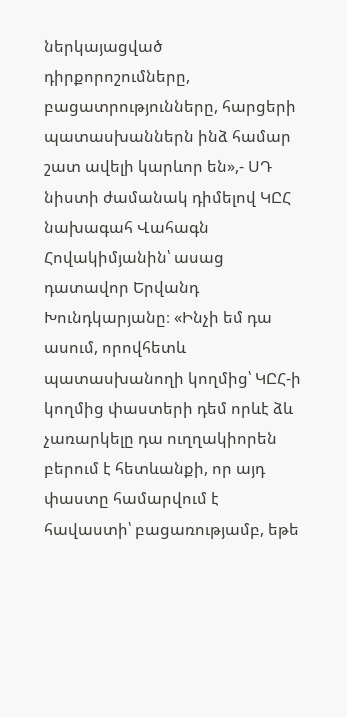ներկայացված դիրքորոշումները, բացատրությունները, հարցերի պատասխաններն ինձ համար շատ ավելի կարևոր են»,- ՍԴ նիստի ժամանակ դիմելով ԿԸՀ նախագահ Վահագն Հովակիմյանին՝ ասաց դատավոր Երվանդ Խունդկարյանը։ «Ինչի եմ դա ասում, որովհետև պատասխանողի կողմից՝ ԿԸՀ-ի կողմից փաստերի դեմ որևէ ձև չառարկելը դա ուղղակիորեն բերում է հետևանքի, որ այդ փաստը համարվում է հավաստի՝ բացառությամբ, եթե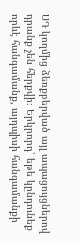ՍԴ կողմից ձեռքբերված այլ ապացույցներով դրանք չեն հերքվի։ Երկրորդ՝ եթե կընդունեք որևէ հանգամանք, այդպիսի հանգամանքի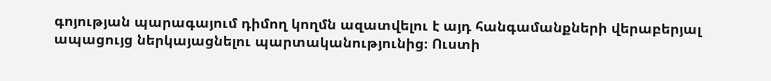գոյության պարագայում դիմող կողմն ազատվելու է այդ հանգամանքների վերաբերյալ ապացույց ներկայացնելու պարտականությունից։ Ուստի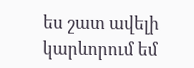ես շատ ավելի կարևորում եմ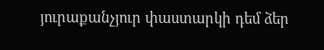յուրաքանչյուր փաստարկի դեմ ձեր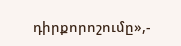դիրքորոշումը»,-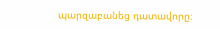պարզաբանեց դատավորը։